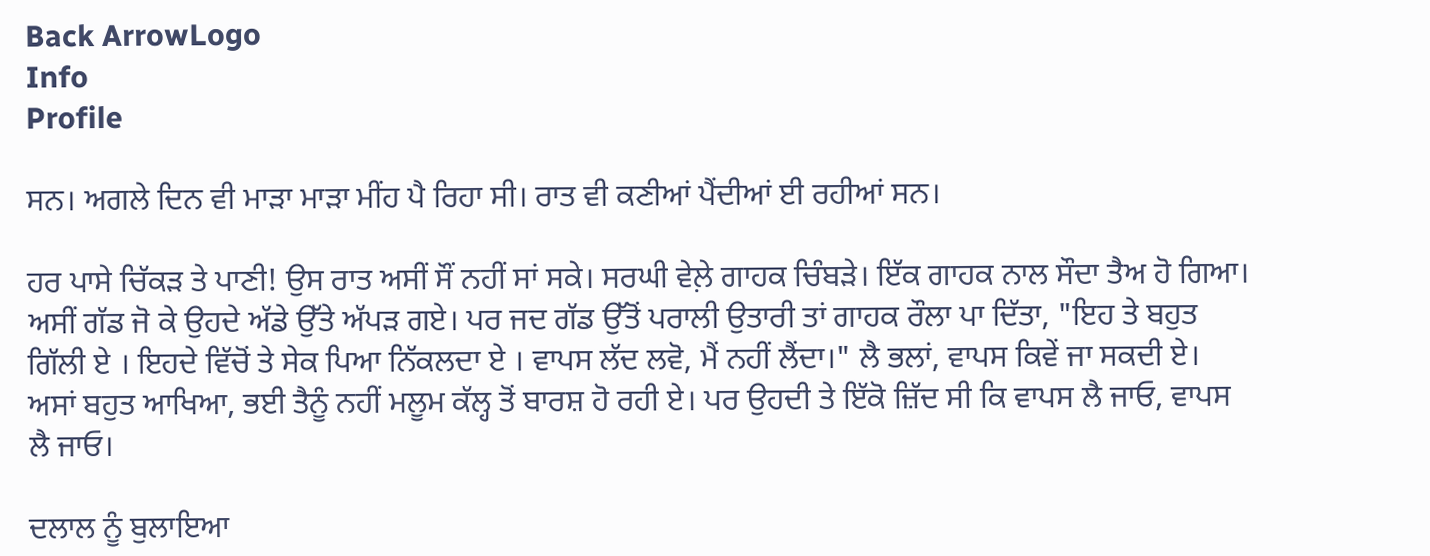Back ArrowLogo
Info
Profile

ਸਨ। ਅਗਲੇ ਦਿਨ ਵੀ ਮਾੜਾ ਮਾੜਾ ਮੀਂਹ ਪੈ ਰਿਹਾ ਸੀ। ਰਾਤ ਵੀ ਕਣੀਆਂ ਪੈਂਦੀਆਂ ਈ ਰਹੀਆਂ ਸਨ।

ਹਰ ਪਾਸੇ ਚਿੱਕੜ ਤੇ ਪਾਣੀ! ਉਸ ਰਾਤ ਅਸੀਂ ਸੌਂ ਨਹੀਂ ਸਾਂ ਸਕੇ। ਸਰਘੀ ਵੇਲ਼ੇ ਗਾਹਕ ਚਿੰਬੜੇ। ਇੱਕ ਗਾਹਕ ਨਾਲ ਸੌਦਾ ਤੈਅ ਹੋ ਗਿਆ। ਅਸੀਂ ਗੱਡ ਜੋ ਕੇ ਉਹਦੇ ਅੱਡੇ ਉੱਤੇ ਅੱਪੜ ਗਏ। ਪਰ ਜਦ ਗੱਡ ਉੱਤੋਂ ਪਰਾਲੀ ਉਤਾਰੀ ਤਾਂ ਗਾਹਕ ਰੌਲਾ ਪਾ ਦਿੱਤਾ, "ਇਹ ਤੇ ਬਹੁਤ ਗਿੱਲੀ ਏ । ਇਹਦੇ ਵਿੱਚੋਂ ਤੇ ਸੇਕ ਪਿਆ ਨਿੱਕਲਦਾ ਏ । ਵਾਪਸ ਲੱਦ ਲਵੋ, ਮੈਂ ਨਹੀਂ ਲੈਂਦਾ।" ਲੈ ਭਲਾਂ, ਵਾਪਸ ਕਿਵੇਂ ਜਾ ਸਕਦੀ ਏ। ਅਸਾਂ ਬਹੁਤ ਆਖਿਆ, ਭਈ ਤੈਨੂੰ ਨਹੀਂ ਮਲੂਮ ਕੱਲ੍ਹ ਤੋਂ ਬਾਰਸ਼ ਹੋ ਰਹੀ ਏ। ਪਰ ਉਹਦੀ ਤੇ ਇੱਕੋ ਜ਼ਿੱਦ ਸੀ ਕਿ ਵਾਪਸ ਲੈ ਜਾਓ, ਵਾਪਸ ਲੈ ਜਾਓ।

ਦਲਾਲ ਨੂੰ ਬੁਲਾਇਆ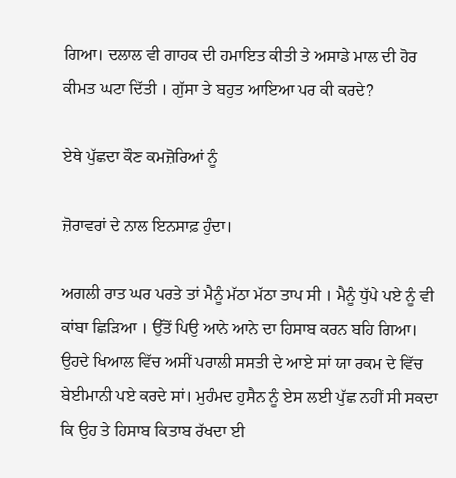ਗਿਆ। ਦਲਾਲ ਵੀ ਗਾਹਕ ਦੀ ਹਮਾਇਤ ਕੀਤੀ ਤੇ ਅਸਾਡੇ ਮਾਲ ਦੀ ਹੋਰ ਕੀਮਤ ਘਟਾ ਦਿੱਤੀ । ਗੁੱਸਾ ਤੇ ਬਹੁਤ ਆਇਆ ਪਰ ਕੀ ਕਰਦੇ?

ਏਥੇ ਪੁੱਛਦਾ ਕੌਣ ਕਮਜ਼ੋਰਿਆਂ ਨੂੰ

ਜ਼ੋਰਾਵਰਾਂ ਦੇ ਨਾਲ ਇਨਸਾਫ਼ ਹੁੰਦਾ।

ਅਗਲੀ ਰਾਤ ਘਰ ਪਰਤੇ ਤਾਂ ਮੈਨੂੰ ਮੱਠਾ ਮੱਠਾ ਤਾਪ ਸੀ । ਮੈਨੂੰ ਧੁੱਪੇ ਪਏ ਨੂੰ ਵੀ ਕਾਂਬਾ ਛਿੜਿਆ । ਉੱਤੋਂ ਪਿਉ ਆਨੇ ਆਨੇ ਦਾ ਹਿਸਾਬ ਕਰਨ ਬਹਿ ਗਿਆ। ਉਹਦੇ ਖਿਆਲ ਵਿੱਚ ਅਸੀਂ ਪਰਾਲੀ ਸਸਤੀ ਦੇ ਆਏ ਸਾਂ ਯਾ ਰਕਮ ਦੇ ਵਿੱਚ ਬੇਈਮਾਨੀ ਪਏ ਕਰਦੇ ਸਾਂ। ਮੁਹੰਮਦ ਹੁਸੈਨ ਨੂੰ ਏਸ ਲਈ ਪੁੱਛ ਨਹੀਂ ਸੀ ਸਕਦਾ ਕਿ ਉਹ ਤੇ ਹਿਸਾਬ ਕਿਤਾਬ ਰੱਖਦਾ ਈ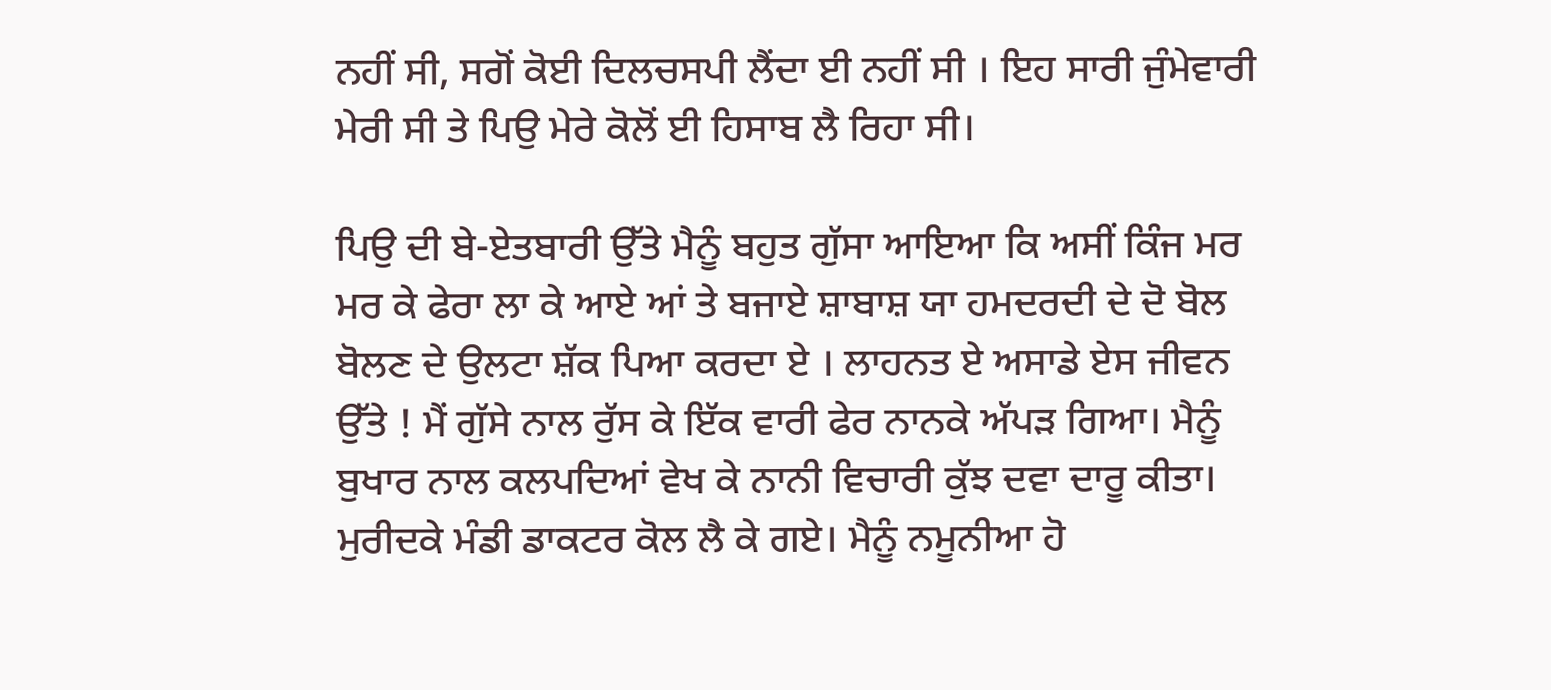ਨਹੀਂ ਸੀ, ਸਗੋਂ ਕੋਈ ਦਿਲਚਸਪੀ ਲੈਂਦਾ ਈ ਨਹੀਂ ਸੀ । ਇਹ ਸਾਰੀ ਜੁੰਮੇਵਾਰੀ ਮੇਰੀ ਸੀ ਤੇ ਪਿਉ ਮੇਰੇ ਕੋਲੋਂ ਈ ਹਿਸਾਬ ਲੈ ਰਿਹਾ ਸੀ।

ਪਿਉ ਦੀ ਬੇ-ਏਤਬਾਰੀ ਉੱਤੇ ਮੈਨੂੰ ਬਹੁਤ ਗੁੱਸਾ ਆਇਆ ਕਿ ਅਸੀਂ ਕਿੰਜ ਮਰ ਮਰ ਕੇ ਫੇਰਾ ਲਾ ਕੇ ਆਏ ਆਂ ਤੇ ਬਜਾਏ ਸ਼ਾਬਾਸ਼ ਯਾ ਹਮਦਰਦੀ ਦੇ ਦੋ ਬੋਲ ਬੋਲਣ ਦੇ ਉਲਟਾ ਸ਼ੱਕ ਪਿਆ ਕਰਦਾ ਏ । ਲਾਹਨਤ ਏ ਅਸਾਡੇ ਏਸ ਜੀਵਨ ਉੱਤੇ ! ਮੈਂ ਗੁੱਸੇ ਨਾਲ ਰੁੱਸ ਕੇ ਇੱਕ ਵਾਰੀ ਫੇਰ ਨਾਨਕੇ ਅੱਪੜ ਗਿਆ। ਮੈਨੂੰ ਬੁਖਾਰ ਨਾਲ ਕਲਪਦਿਆਂ ਵੇਖ ਕੇ ਨਾਨੀ ਵਿਚਾਰੀ ਕੁੱਝ ਦਵਾ ਦਾਰੂ ਕੀਤਾ। ਮੁਰੀਦਕੇ ਮੰਡੀ ਡਾਕਟਰ ਕੋਲ ਲੈ ਕੇ ਗਏ। ਮੈਨੂੰ ਨਮੂਨੀਆ ਹੋ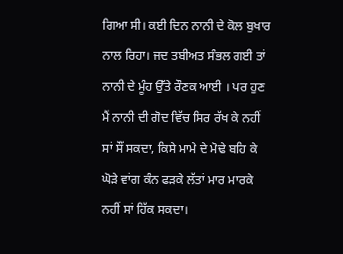ਗਿਆ ਸੀ। ਕਈ ਦਿਨ ਨਾਨੀ ਦੇ ਕੋਲ ਬੁਖਾਰ ਨਾਲ ਰਿਹਾ। ਜਦ ਤਬੀਅਤ ਸੰਭਲ ਗਈ ਤਾਂ ਨਾਨੀ ਦੇ ਮੂੰਹ ਉੱਤੇ ਰੌਣਕ ਆਈ । ਪਰ ਹੁਣ ਮੈਂ ਨਾਨੀ ਦੀ ਗੋਦ ਵਿੱਚ ਸਿਰ ਰੱਖ ਕੇ ਨਹੀਂ ਸਾਂ ਸੌਂ ਸਕਦਾ, ਕਿਸੇ ਮਾਮੇ ਦੇ ਮੋਢੇ ਬਹਿ ਕੇ ਘੋੜੇ ਵਾਂਗ ਕੰਨ ਫੜਕੇ ਲੱਤਾਂ ਮਾਰ ਮਾਰਕੇ ਨਹੀਂ ਸਾਂ ਹਿੱਕ ਸਕਦਾ।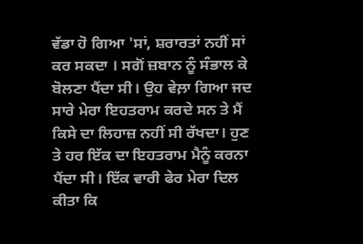ਵੱਡਾ ਹੋ ਗਿਆ 'ਸਾਂ, ਸ਼ਰਾਰਤਾਂ ਨਹੀਂ ਸਾਂ ਕਰ ਸਕਦਾ । ਸਗੋਂ ਜ਼ਬਾਨ ਨੂੰ ਸੰਭਾਲ ਕੇ ਬੋਲਣਾ ਪੈਂਦਾ ਸੀ। ਉਹ ਵੇਲ਼ਾ ਗਿਆ ਜਦ ਸਾਰੇ ਮੇਰਾ ਇਹਤਰਾਮ ਕਰਦੇ ਸਨ ਤੇ ਮੈਂ ਕਿਸੇ ਦਾ ਲਿਹਾਜ਼ ਨਹੀਂ ਸੀ ਰੱਖਦਾ। ਹੁਣ ਤੇ ਹਰ ਇੱਕ ਦਾ ਇਹਤਰਾਮ ਮੈਨੂੰ ਕਰਨਾ ਪੈਂਦਾ ਸੀ। ਇੱਕ ਵਾਰੀ ਫੇਰ ਮੇਰਾ ਦਿਲ ਕੀਤਾ ਕਿ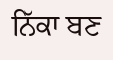ਨਿੱਕਾ ਬਣ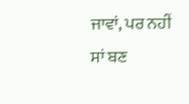ਜਾਵਾਂ, ਪਰ ਨਹੀਂ ਸਾਂ ਬਣ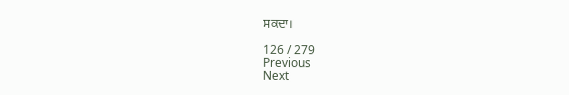ਸਕਦਾ।

126 / 279
Previous
Next